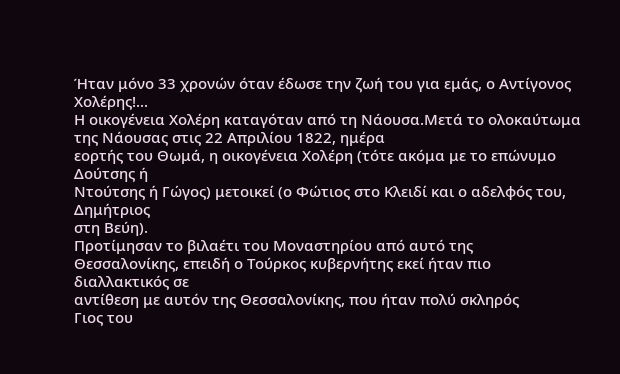Ήταν μόνο 33 χρονών όταν έδωσε την ζωή του για εμάς, ο Αντίγονος Χολέρης!...
Η οικογένεια Χολέρη καταγόταν από τη Νάουσα.Μετά το ολοκαύτωμα της Νάουσας στις 22 Απριλίου 1822, ημέρα
εορτής του Θωμά, η οικογένεια Χολέρη (τότε ακόμα με το επώνυμο Δούτσης ή
Ντούτσης ή Γώγος) μετοικεί (ο Φώτιος στο Κλειδί και ο αδελφός του, Δημήτριος
στη Βεύη).
Προτίμησαν το βιλαέτι του Μοναστηρίου από αυτό της
Θεσσαλονίκης, επειδή ο Τούρκος κυβερνήτης εκεί ήταν πιο διαλλακτικός σε
αντίθεση με αυτόν της Θεσσαλονίκης, που ήταν πολύ σκληρός
Γιος του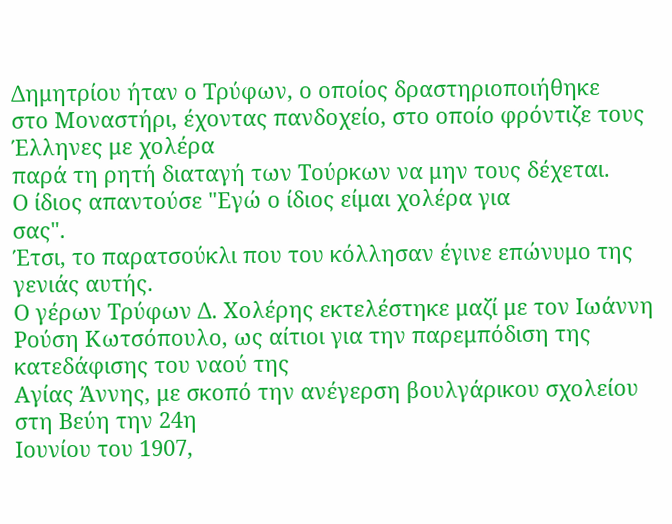Δημητρίου ήταν ο Τρύφων, ο οποίος δραστηριοποιήθηκε
στο Μοναστήρι, έχοντας πανδοχείο, στο οποίο φρόντιζε τους Έλληνες με χολέρα
παρά τη ρητή διαταγή των Τούρκων να μην τους δέχεται.
Ο ίδιος απαντούσε "Εγώ ο ίδιος είμαι χολέρα για
σας".
Έτσι, το παρατσούκλι που του κόλλησαν έγινε επώνυμο της
γενιάς αυτής.
Ο γέρων Τρύφων Δ. Χολέρης εκτελέστηκε μαζί με τον Ιωάννη
Ρούση Κωτσόπουλο, ως αίτιοι για την παρεμπόδιση της κατεδάφισης του ναού της
Αγίας Άννης, με σκοπό την ανέγερση βουλγάρικου σχολείου στη Βεύη την 24η
Ιουνίου του 1907,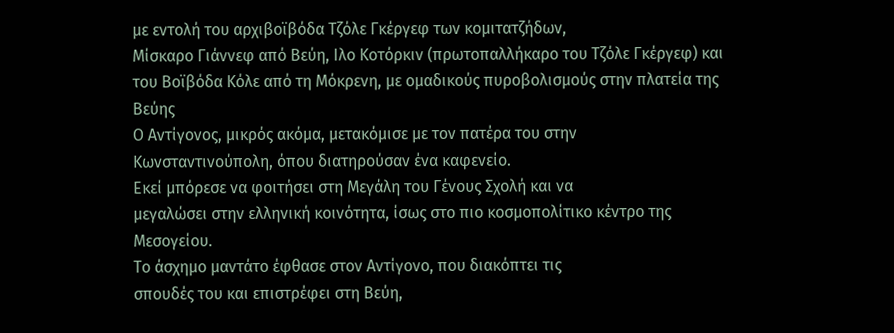με εντολή του αρχιβοϊβόδα Τζόλε Γκέργεφ των κομιτατζήδων,
Μίσκαρο Γιάννεφ από Βεύη, Ιλο Κοτόρκιν (πρωτοπαλλήκαρο του Τζόλε Γκέργεφ) και
του Βοϊβόδα Κόλε από τη Μόκρενη, με ομαδικούς πυροβολισμούς στην πλατεία της
Βεύης
Ο Αντίγονος, μικρός ακόμα, μετακόμισε με τον πατέρα του στην
Κωνσταντινούπολη, όπου διατηρούσαν ένα καφενείο.
Εκεί μπόρεσε να φοιτήσει στη Μεγάλη του Γένους Σχολή και να
μεγαλώσει στην ελληνική κοινότητα, ίσως στο πιο κοσμοπολίτικο κέντρο της
Μεσογείου.
Το άσχημο μαντάτο έφθασε στον Αντίγονο, που διακόπτει τις
σπουδές του και επιστρέφει στη Βεύη,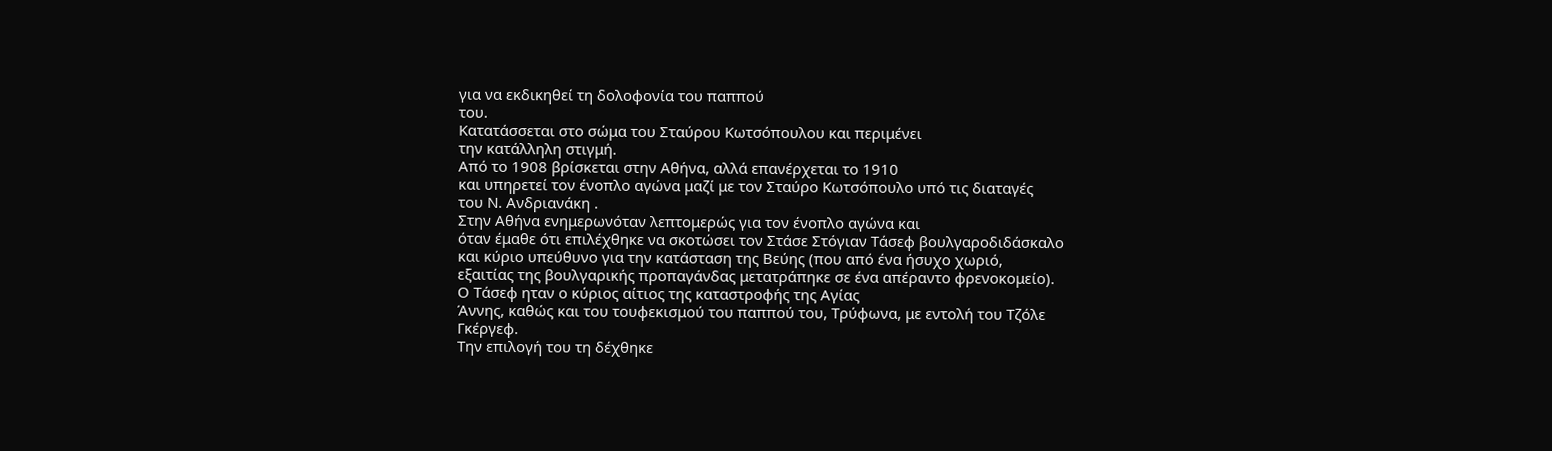για να εκδικηθεί τη δολοφονία του παππού
του.
Κατατάσσεται στο σώμα του Σταύρου Κωτσόπουλου και περιμένει
την κατάλληλη στιγμή.
Από το 1908 βρίσκεται στην Αθήνα, αλλά επανέρχεται το 1910
και υπηρετεί τον ένοπλο αγώνα μαζί με τον Σταύρο Κωτσόπουλο υπό τις διαταγές
του Ν. Ανδριανάκη .
Στην Αθήνα ενημερωνόταν λεπτομερώς για τον ένοπλο αγώνα και
όταν έμαθε ότι επιλέχθηκε να σκοτώσει τον Στάσε Στόγιαν Τάσεφ βουλγαροδιδάσκαλο
και κύριο υπεύθυνο για την κατάσταση της Βεύης (που από ένα ήσυχο χωριό,
εξαιτίας της βουλγαρικής προπαγάνδας μετατράπηκε σε ένα απέραντο φρενοκομείο).
Ο Τάσεφ ηταν ο κύριος αίτιος της καταστροφής της Αγίας
Άννης, καθώς και του τουφεκισμού του παππού του, Τρύφωνα, με εντολή του Τζόλε
Γκέργεφ.
Την επιλογή του τη δέχθηκε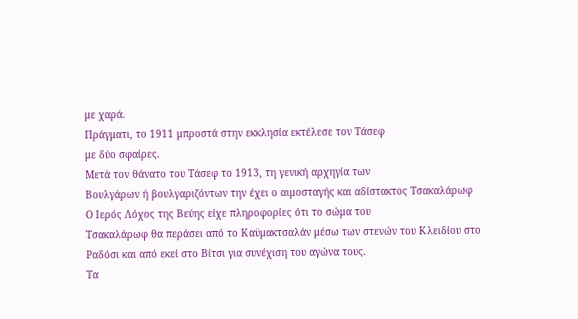με χαρά.
Πράγματι, το 1911 μπροστά στην εκκλησία εκτέλεσε τον Τάσεφ
με δύο σφαίρες.
Μετά τον θάνατο του Τάσεφ το 1913, τη γενική αρχηγία των
Βουλγάρων ή βουλγαριζόντων την έχει ο αιμοσταγής και αδίστακτος Τσακαλάρωφ
Ο Ιερός Λόχος της Βεύης είχε πληροφορίες ότι το σώμα του
Τσακαλάρωφ θα περάσει από το Καϋμακτσαλάν μέσω των στενών του Κλειδίου στο
Ραδόσι και από εκεί στο Βίτσι για συνέχιση του αγώνα τους.
Τα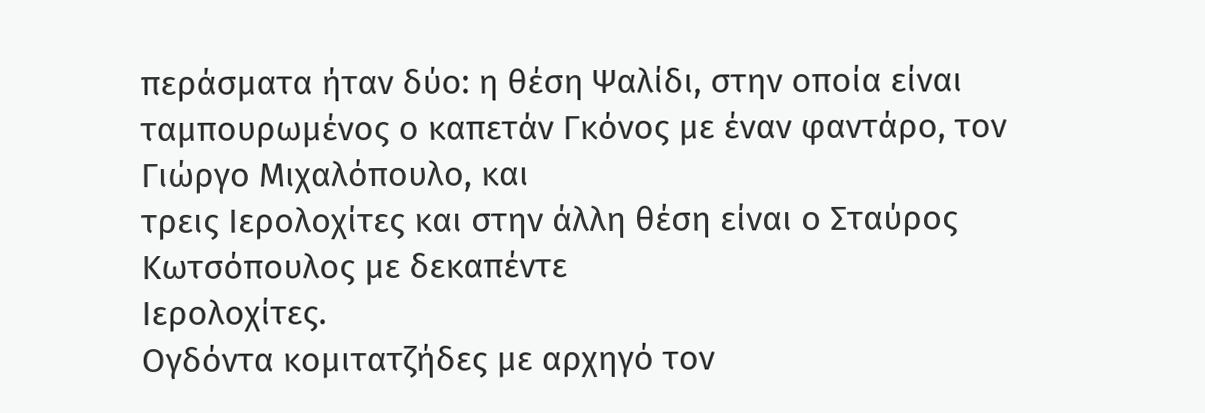περάσματα ήταν δύο: η θέση Ψαλίδι, στην οποία είναι
ταμπουρωμένος ο καπετάν Γκόνος με έναν φαντάρο, τον Γιώργο Μιχαλόπουλο, και
τρεις Ιερολοχίτες και στην άλλη θέση είναι ο Σταύρος Κωτσόπουλος με δεκαπέντε
Ιερολοχίτες.
Ογδόντα κομιτατζήδες με αρχηγό τον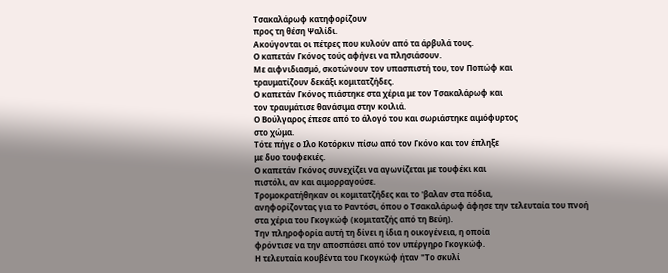Τσακαλάρωφ κατηφορίζουν
προς τη θέση Ψαλίδι.
Ακούγονται οι πέτρες που κυλούν από τα άρβυλά τους.
Ο καπετάν Γκόνος τούς αφήνει να πλησιάσουν.
Με αιφνιδιασμό, σκοτώνουν τον υπασπιστή του, τον Ποπώφ και
τραυματίζουν δεκάξι κομιτατζήδες.
Ο καπετάν Γκόνος πιάστηκε στα χέρια με τον Τσακαλάρωφ και
τον τραυμάτισε θανάσιμα στην κοιλιά.
Ο Βούλγαρος έπεσε από το άλογό του και σωριάστηκε αιμόφυρτος
στο χώμα.
Τότε πήγε ο Ιλο Κοτόρκιν πίσω από τον Γκόνο και τον έπληξε
με δυο τουφεκιές.
Ο καπετάν Γκόνος συνεχίζει να αγωνίζεται με τουφέκι και
πιστόλι, αν και αιμορραγούσε.
Τρομοκρατήθηκαν οι κομιτατζήδες και το 'βαλαν στα πόδια,
ανηφορίζοντας για το Ραντόσι, όπου ο Τσακαλάρωφ άφησε την τελευταία του πνοή
στα χέρια του Γκογκώφ (κομιτατζής από τη Βεύη).
Την πληροφορία αυτή τη δίνει η ίδια η οικογένεια, η οποία
φρόντισε να την αποσπάσει από τον υπέργηρο Γκογκώφ.
Η τελευταία κουβέντα του Γκογκώφ ήταν "Το σκυλί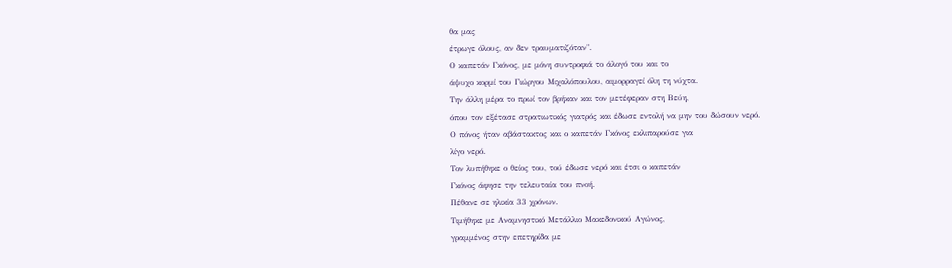θα μας
έτρωγε όλους, αν δεν τραυματιζόταν".
Ο καπετάν Γκόνος, με μόνη συντροφιά το άλογό του και το
άψυχο κορμί του Γιώργου Μιχαλόπουλου, αιμορραγεί όλη τη νύχτα.
Την άλλη μέρα το πρωί τον βρήκαν και τον μετέφεραν στη Βεύη,
όπου τον εξέτασε στρατιωτικός γιατρός και έδωσε εντολή να μην του δώσουν νερό.
Ο πόνος ήταν αβάστακτος και ο καπετάν Γκόνος εκλιπαρούσε για
λίγο νερό.
Τον λυπήθηκε ο θείος του, τού έδωσε νερό και έτσι ο καπετάν
Γκόνος άφησε την τελευταία του πνοή.
Πέθανε σε ηλικία 33 χρόνων.
Τιμήθηκε με Αναμνηστικό Μετάλλιο Μακεδονικού Αγώνος,
γραμμένος στην επετηρίδα με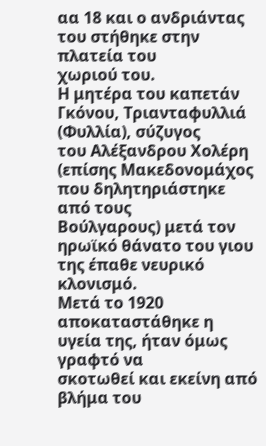αα 18 και ο ανδριάντας του στήθηκε στην πλατεία του
χωριού του.
Η μητέρα του καπετάν Γκόνου, Τριανταφυλλιά (Φυλλία), σύζυγος
του Αλέξανδρου Χολέρη (επίσης Μακεδονομάχος που δηλητηριάστηκε από τους
Βούλγαρους) μετά τον ηρωϊκό θάνατο του γιου της έπαθε νευρικό κλονισμό.
Μετά το 1920 αποκαταστάθηκε η υγεία της, ήταν όμως γραφτό να
σκοτωθεί και εκείνη από βλήμα του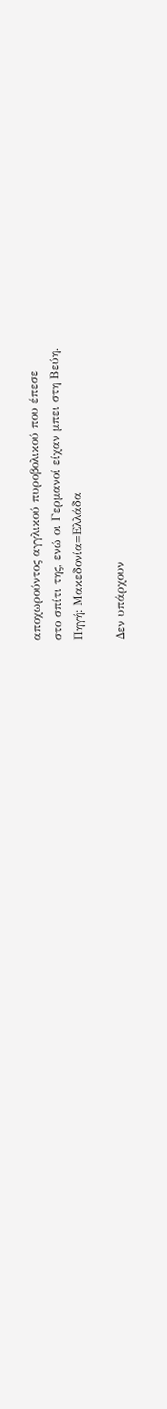αποχωρούντος αγγλικού πυροβολικού που έπεσε
στο σπίτι της, ενώ οι Γερμανοί είχαν μπει στη Βεύη.
Πηγή: Μακεδονία=Ελλάδα

Δεν υπάρχουν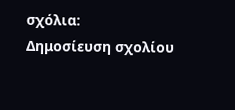σχόλια:
Δημοσίευση σχολίου